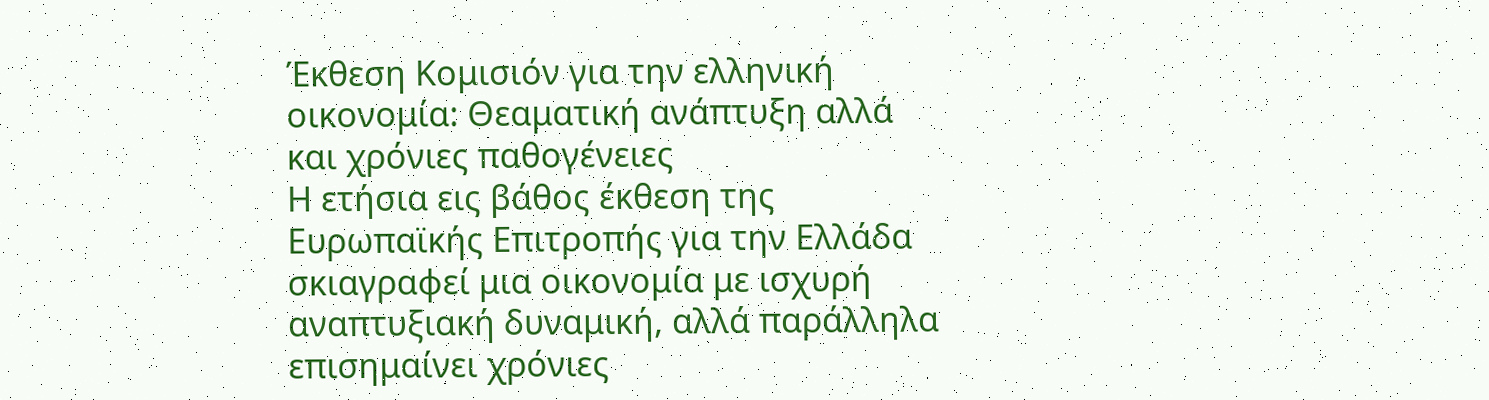Έκθεση Κομισιόν για την ελληνική οικονομία: Θεαματική ανάπτυξη αλλά και χρόνιες παθογένειες
Η ετήσια εις βάθος έκθεση της Ευρωπαϊκής Επιτροπής για την Ελλάδα σκιαγραφεί μια οικονομία με ισχυρή αναπτυξιακή δυναμική, αλλά παράλληλα επισημαίνει χρόνιες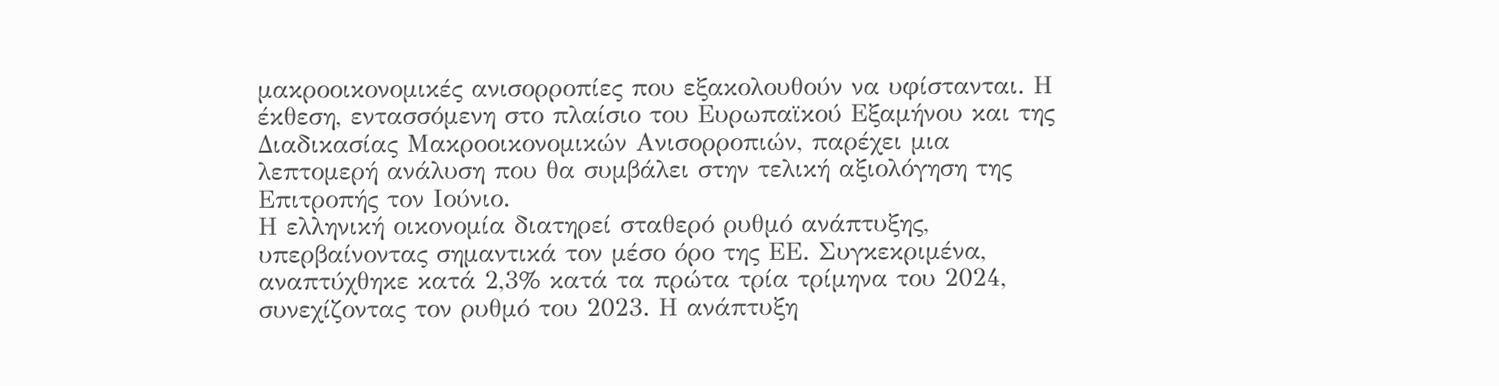μακροοικονομικές ανισορροπίες που εξακολουθούν να υφίστανται. Η έκθεση, εντασσόμενη στο πλαίσιο του Ευρωπαϊκού Εξαμήνου και της Διαδικασίας Μακροοικονομικών Ανισορροπιών, παρέχει μια λεπτομερή ανάλυση που θα συμβάλει στην τελική αξιολόγηση της Επιτροπής τον Ιούνιο.
Η ελληνική οικονομία διατηρεί σταθερό ρυθμό ανάπτυξης, υπερβαίνοντας σημαντικά τον μέσο όρο της ΕΕ. Συγκεκριμένα, αναπτύχθηκε κατά 2,3% κατά τα πρώτα τρία τρίμηνα του 2024, συνεχίζοντας τον ρυθμό του 2023. Η ανάπτυξη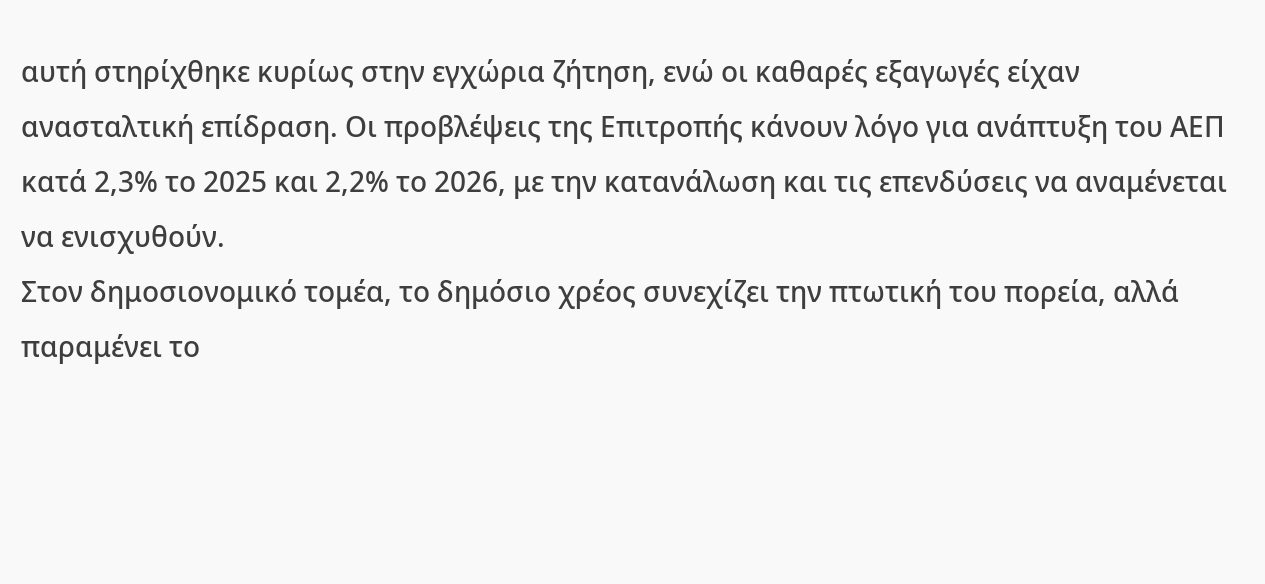αυτή στηρίχθηκε κυρίως στην εγχώρια ζήτηση, ενώ οι καθαρές εξαγωγές είχαν ανασταλτική επίδραση. Οι προβλέψεις της Επιτροπής κάνουν λόγο για ανάπτυξη του ΑΕΠ κατά 2,3% το 2025 και 2,2% το 2026, με την κατανάλωση και τις επενδύσεις να αναμένεται να ενισχυθούν.
Στον δημοσιονομικό τομέα, το δημόσιο χρέος συνεχίζει την πτωτική του πορεία, αλλά παραμένει το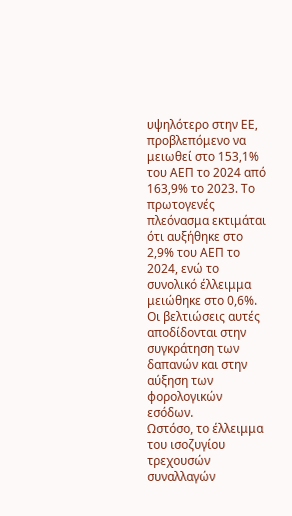υψηλότερο στην ΕΕ, προβλεπόμενο να μειωθεί στο 153,1% του ΑΕΠ το 2024 από 163,9% το 2023. Το πρωτογενές πλεόνασμα εκτιμάται ότι αυξήθηκε στο 2,9% του ΑΕΠ το 2024, ενώ το συνολικό έλλειμμα μειώθηκε στο 0,6%. Οι βελτιώσεις αυτές αποδίδονται στην συγκράτηση των δαπανών και στην αύξηση των φορολογικών εσόδων.
Ωστόσο, το έλλειμμα του ισοζυγίου τρεχουσών συναλλαγών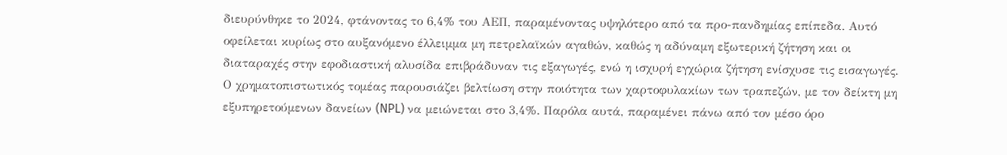διευρύνθηκε το 2024, φτάνοντας το 6,4% του ΑΕΠ, παραμένοντας υψηλότερο από τα προ-πανδημίας επίπεδα. Αυτό οφείλεται κυρίως στο αυξανόμενο έλλειμμα μη πετρελαϊκών αγαθών, καθώς η αδύναμη εξωτερική ζήτηση και οι διαταραχές στην εφοδιαστική αλυσίδα επιβράδυναν τις εξαγωγές, ενώ η ισχυρή εγχώρια ζήτηση ενίσχυσε τις εισαγωγές.
Ο χρηματοπιστωτικός τομέας παρουσιάζει βελτίωση στην ποιότητα των χαρτοφυλακίων των τραπεζών, με τον δείκτη μη εξυπηρετούμενων δανείων (NPL) να μειώνεται στο 3,4%. Παρόλα αυτά, παραμένει πάνω από τον μέσο όρο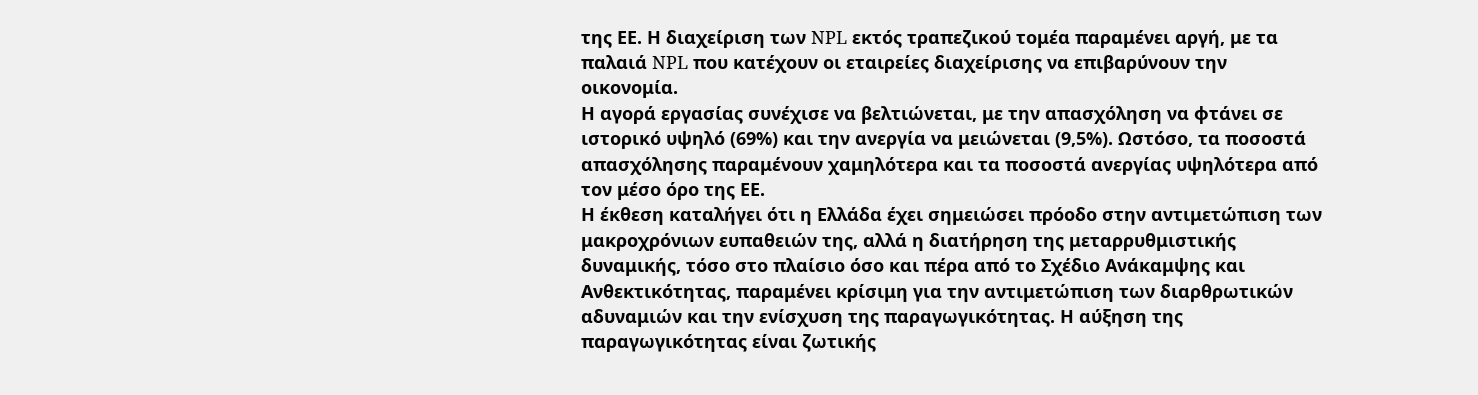της ΕΕ. Η διαχείριση των NPL εκτός τραπεζικού τομέα παραμένει αργή, με τα παλαιά NPL που κατέχουν οι εταιρείες διαχείρισης να επιβαρύνουν την οικονομία.
Η αγορά εργασίας συνέχισε να βελτιώνεται, με την απασχόληση να φτάνει σε ιστορικό υψηλό (69%) και την ανεργία να μειώνεται (9,5%). Ωστόσο, τα ποσοστά απασχόλησης παραμένουν χαμηλότερα και τα ποσοστά ανεργίας υψηλότερα από τον μέσο όρο της ΕΕ.
Η έκθεση καταλήγει ότι η Ελλάδα έχει σημειώσει πρόοδο στην αντιμετώπιση των μακροχρόνιων ευπαθειών της, αλλά η διατήρηση της μεταρρυθμιστικής δυναμικής, τόσο στο πλαίσιο όσο και πέρα από το Σχέδιο Ανάκαμψης και Ανθεκτικότητας, παραμένει κρίσιμη για την αντιμετώπιση των διαρθρωτικών αδυναμιών και την ενίσχυση της παραγωγικότητας. Η αύξηση της παραγωγικότητας είναι ζωτικής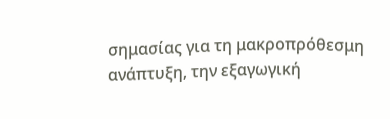σημασίας για τη μακροπρόθεσμη ανάπτυξη, την εξαγωγική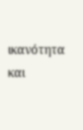ικανότητα και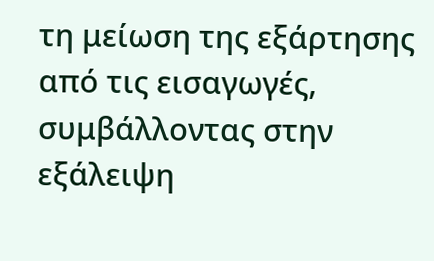τη μείωση της εξάρτησης από τις εισαγωγές, συμβάλλοντας στην εξάλειψη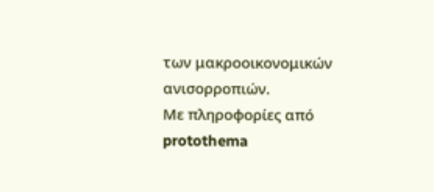των μακροοικονομικών ανισορροπιών.
Με πληροφορίες από protothema